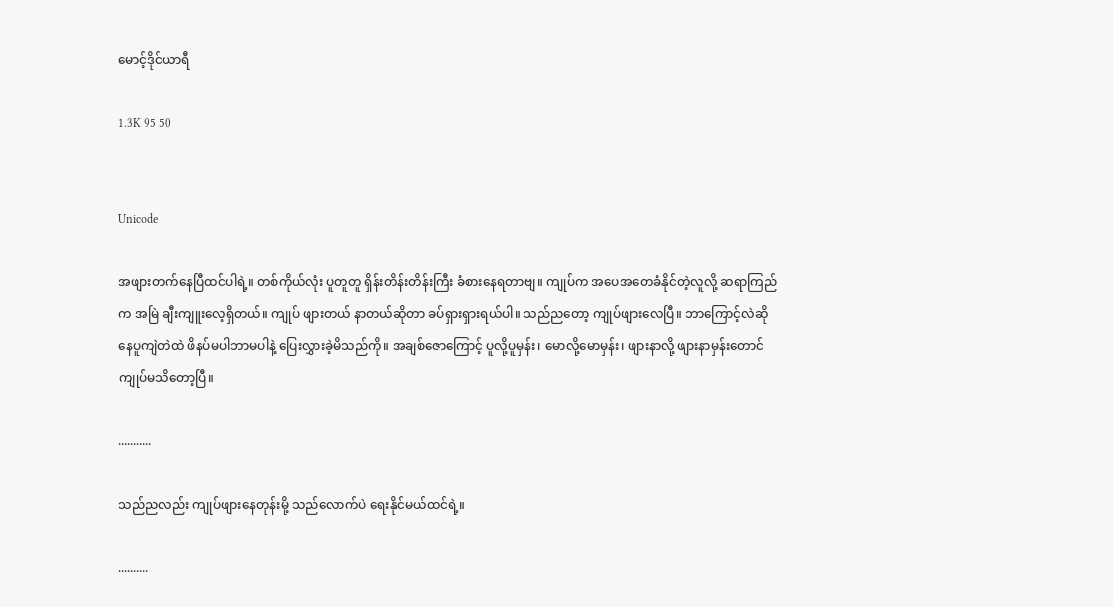မောင့်ဒိုင်ယာရီ

1.3K 95 50


Unicode

အဖျားတက်နေပြီထင်ပါရဲ့။ တစ်ကိုယ်လုံး ပူတူတူ ရှိန်းတိန်းတိန်းကြီး ခံစားနေရတာဗျ။ ကျုပ်က အပေအတေခံနိုင်တဲ့လူလို့ ဆရာကြည်က အမြဲ ချီးကျူးလေ့ရှိတယ်။ ကျုပ် ဖျားတယ် နာတယ်ဆိုတာ ခပ်ရှားရှားရယ်ပါ။ သည်ညတော့ ကျုပ်ဖျားလေပြီ။ ဘာကြောင့်လဲဆို နေပူကျဲတဲထဲ ဖိနပ်မပါဘာမပါနဲ့ ပြေးလွှားခဲ့မိသည်ကို။ အချစ်ဇောကြောင့် ပူလို့ပူမှန်း၊ မောလို့မောမှန်း၊ ဖျားနာလို့ ဖျားနာမှန်းတောင် ကျုပ်မသိတော့ပြီ။

...........

သည်ညလည်း ကျုပ်ဖျားနေတုန်းမို့ သည်လောက်ပဲ ရေးနိုင်မယ်ထင်ရဲ့။

..........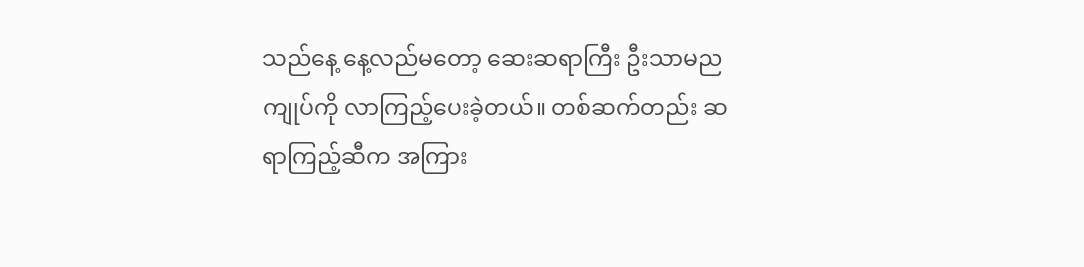သည်နေ့ နေ့လည်မတော့ ဆေးဆရာကြီး ဦးသာမည ကျုပ်ကို လာကြည့်ပေးခဲ့တယ်။ တစ်ဆက်တည်း ဆရာကြည့်ဆီက အကြား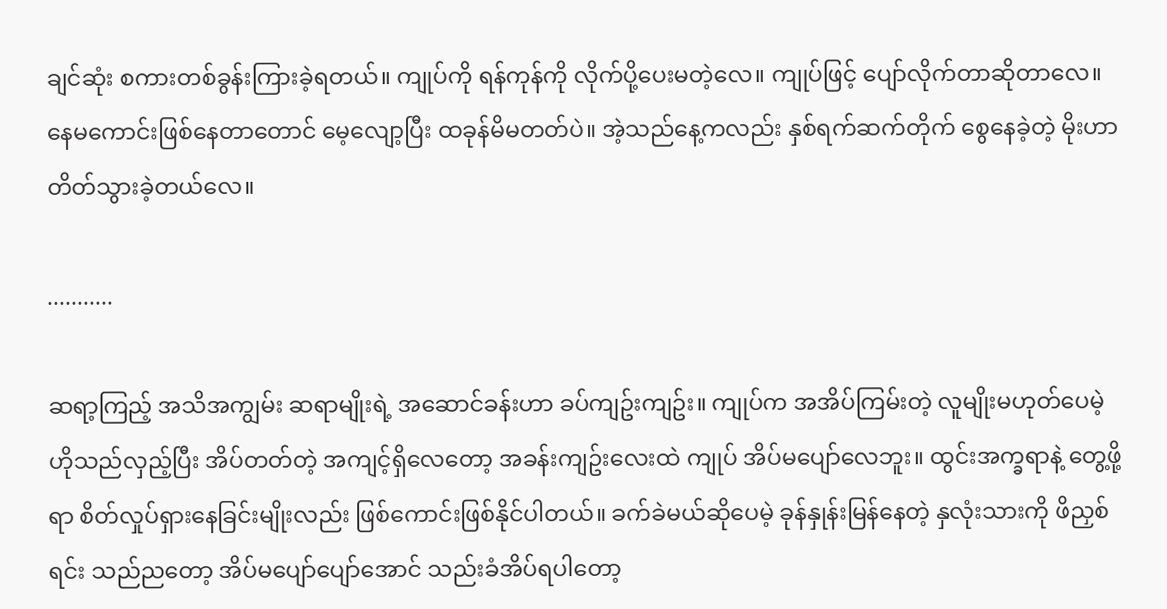ချင်ဆုံး စကားတစ်ခွန်းကြားခဲ့ရတယ်။ ကျုပ်ကို ရန်ကုန်ကို လိုက်ပို့ပေးမတဲ့လေ။ ကျုပ်ဖြင့် ပျော်လိုက်တာဆိုတာလေ။ နေမကောင်းဖြစ်နေတာတောင် မေ့လျော့ပြီး ထခုန်မိမတတ်ပဲ။ အဲ့သည်နေ့ကလည်း နှစ်ရက်ဆက်တိုက် စွေနေခဲ့တဲ့ မိုးဟာ တိတ်သွားခဲ့တယ်လေ။

...........

ဆရာ့ကြည့် အသိအကျွမ်း ဆရာမျိုးရဲ့ အဆောင်ခန်းဟာ ခပ်ကျဥ်းကျဥ်း။ ကျုပ်က အအိပ်ကြမ်းတဲ့ လူမျိုးမဟုတ်ပေမဲ့ ဟိုသည်လှည့်ပြီး အိပ်တတ်တဲ့ အကျင့်ရှိလေတော့ အခန်းကျဥ်းလေးထဲ ကျုပ် အိပ်မပျော်လေဘူး။ ထွင်းအက္ခရာနဲ့ တွေ့ဖို့ရာ စိတ်လှုပ်ရှားနေခြင်းမျိုးလည်း ဖြစ်ကောင်းဖြစ်နိုင်ပါတယ်။ ခက်ခဲမယ်ဆိုပေမဲ့ ခုန်နှုန်းမြန်နေတဲ့ နှလုံးသားကို ဖိညှစ်ရင်း သည်ညတော့ အိပ်မပျော်ပျော်အောင် သည်းခံအိပ်ရပါတော့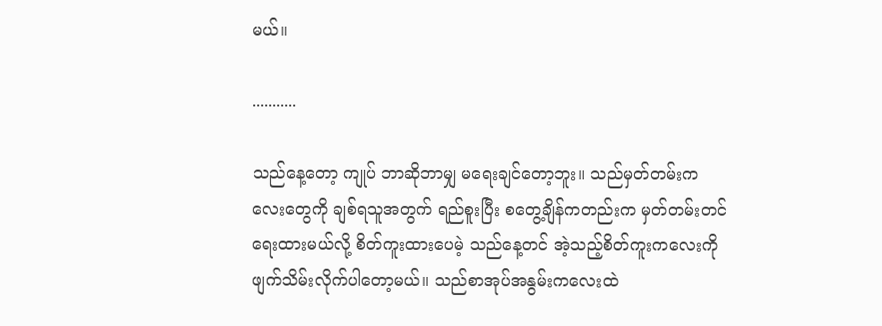မယ်။

...........

သည်နေ့တော့ ကျုပ် ဘာဆိုဘာမျှ မရေးချင်တော့ဘူး။ သည်မှတ်တမ်းကလေးတွေကို ချစ်ရသူအတွက် ရည်စူးပြီး စတွေ့ချိန်ကတည်းက မှတ်တမ်းတင်ရေးထားမယ်လို့ စိတ်ကူးထားပေမဲ့ သည်နေ့တင် အဲ့သည့်စိတ်ကူးကလေးကို ဖျက်သိမ်းလိုက်ပါတော့မယ်။ သည်စာအုပ်အနွမ်းကလေးထဲ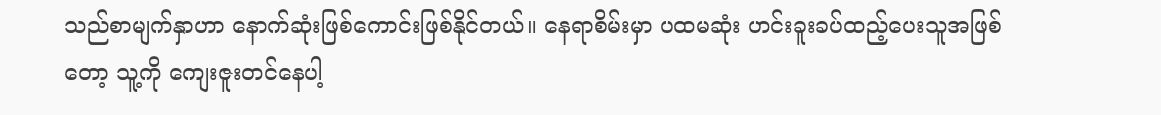သည်စာမျက်နှာဟာ နောက်ဆုံးဖြစ်ကောင်းဖြစ်နိုင်တယ်။ နေရာစိမ်းမှာ ပထမဆုံး ဟင်းခူးခပ်ထည့်ပေးသူအဖြစ်တော့ သူ့ကို ကျေးဇူးတင်နေပါ့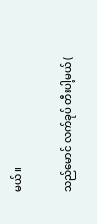မယ်။

သည်မောင် လက်ခုပ် တီးပါ့မယ် (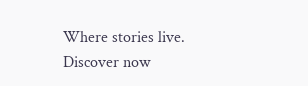Where stories live. Discover now